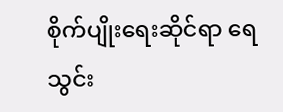စိုက်ပျိုးရေးဆိုင်ရာ ရေသွင်း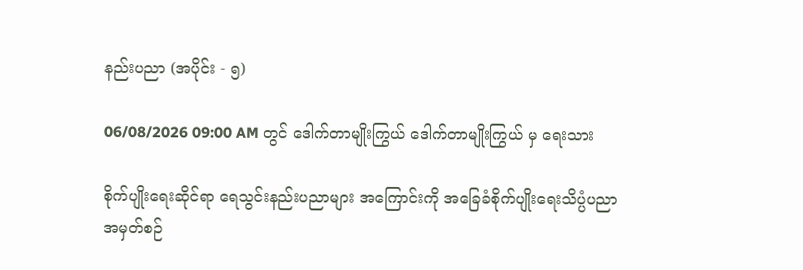နည်းပညာ (အပိုင်း - ၅)

06/08/2026 09:00 AM တွင် ဒေါက်တာမျိုးကြွယ် ဒေါက်တာမျိုးကြွယ် မှ ရေးသား

စိုက်ပျိုးရေးဆိုင်ရာ ရေသွင်းနည်းပညာများ အကြောင်းကို အခြေခံစိုက်ပျိုးရေးသိပ္ပံပညာ အမှတ်စဉ်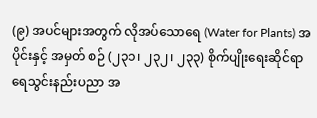(၉) အပင်များအတွက် လိုအပ်သောရေ (Water for Plants) အပိုင်းနှင့် အမှတ် စဉ် (၂၃၁၊ ၂၃၂၊ ၂၃၃) စိုက်ပျိုးရေးဆိုင်ရာရေသွင်းနည်းပညာ အ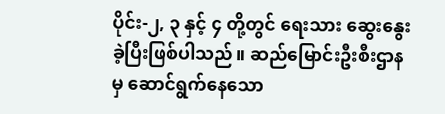ပိုင်း-၂, ၃ နှင့် ၄ တို့တွင် ရေးသား ဆွေးနွေးခဲ့ပြီးဖြစ်ပါသည်။ ဆည်မြောင်းဦးစီးဌာနမှ ဆောင်ရွက်နေသော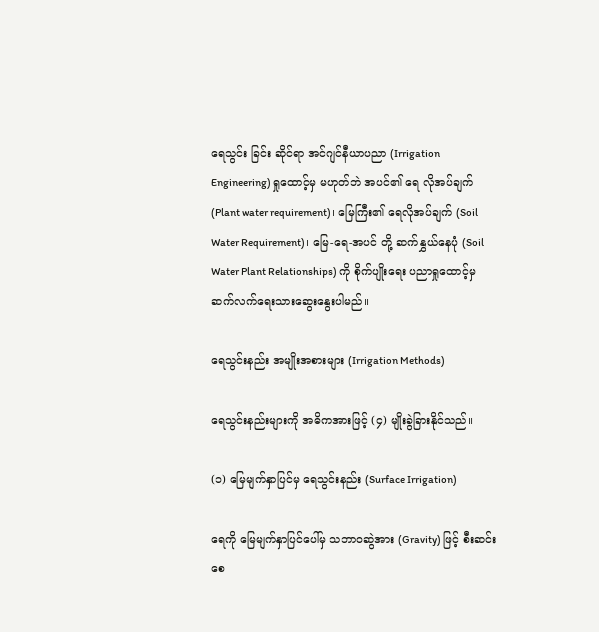ရေသွင်း ခြင်း ဆိုင်ရာ အင်ဂျင်နီယာပညာ (Irrigation Engineering) ရှုထောင့်မှ မဟုတ်ဘဲ အပင်၏ ရေ လိုအပ်ချက် (Plant water requirement)၊ မြေကြီး၏ ရေလိုအပ်ချက် (Soil Water Requirement)၊ မြေ-ရေ-အပင် တို့ ဆက်နွှယ်နေပုံ (Soil Water Plant Relationships) ကို စိုက်ပျိုးရေး ပညာရှုထောင့်မှ ဆက်လက်ရေးသားဆွေးနွေးပါမည်။

ရေသွင်းနည်း အမျိုးအစားများ (Irrigation Methods)

ရေသွင်းနည်းများကို အဓိကအားဖြင့် (၄) မျိုးခွဲခြားနိုင်သည်။

(၁) မြေမျက်နှာပြင်မှ ရေသွင်းနည်း (Surface Irrigation)

ရေကို မြေမျက်နှာပြင်ပေါ်မှ သဘာဝဆွဲအား (Gravity) ဖြင့် စီးဆင်းစေ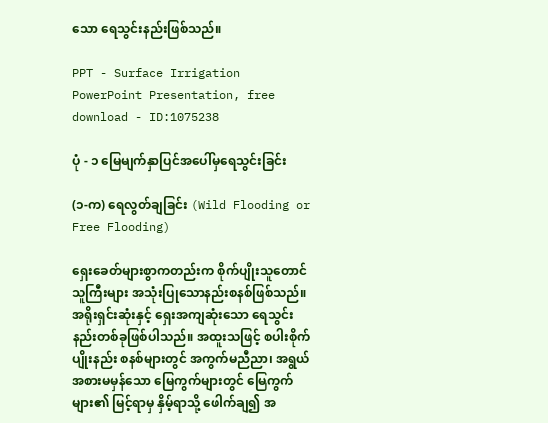သော ရေသွင်းနည်းဖြစ်သည်။

PPT - Surface Irrigation PowerPoint Presentation, free download - ID:1075238

ပုံ - ၁ မြေမျက်နှာပြင်အပေါ်မှရေသွင်းခြင်း

(၁-က) ရေလွတ်ချခြင်း (Wild Flooding or Free Flooding)

ရှေးခေတ်များစွာကတည်းက စိုက်ပျိုးသူတောင်သူကြီးများ အသုံးပြုသောနည်းစနစ်ဖြစ်သည်။ အရိုးရှင်းဆုံးနှင့် ရှေးအကျဆုံးသော ရေသွင်းနည်းတစ်ခုဖြစ်ပါသည်။ အထူးသဖြင့် စပါးစိုက်ပျိုးနည်း စနစ်များတွင် အကွက်မညီညာ၊ အရွယ်အစားမမှန်သော မြေကွက်များတွင် မြေကွက်များ၏ မြင့်ရာမှ နှိမ့်ရာသို့ ဖေါက်ချ၍ အ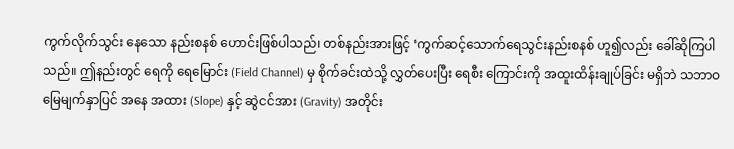ကွက်လိုက်သွင်း နေသော နည်းစနစ် ဟောင်းဖြစ်ပါသည်၊ တစ်နည်းအားဖြင့် ‘ကွက်ဆင့်သောက်ရေသွင်းနည်းစနစ် ဟူ၍လည်း ခေါ်ဆိုကြပါသည်။ ဤနည်းတွင် ရေကို ရေမြောင်း (Field Channel) မှ စိုက်ခင်းထဲသို့ လွှတ်ပေးပြီး ရေစီး ကြောင်းကို အထူးထိန်းချုပ်ခြင်း မရှိဘဲ သဘာဝမြေမျက်နှာပြင် အနေ အထား (Slope) နှင့် ဆွဲငင်အား (Gravity) အတိုင်း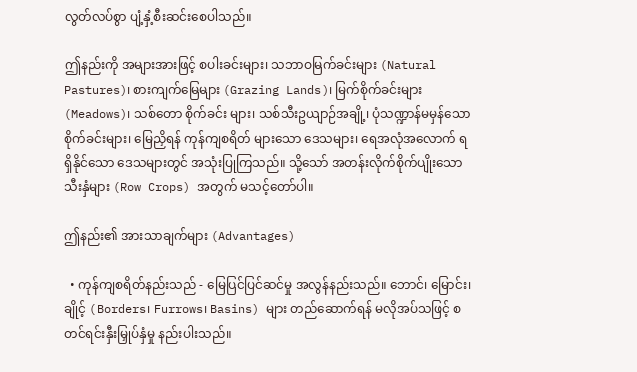လွတ်လပ်စွာ ပျံ့နှံ့စီးဆင်းစေပါသည်။

ဤနည်းကို အများအားဖြင့် စပါးခင်းများ၊ သဘာဝမြက်ခင်းများ (Natural Pastures)၊ စားကျက်မြေများ (Grazing Lands)၊ မြက်စိုက်ခင်းများ (Meadows)၊ သစ်တော စိုက်ခင်း များ၊ သစ်သီးဥယျာဉ်အချို့၊ ပုံသဏ္ဍာန်မမှန်သော စိုက်ခင်းများ၊ မြေညှိရန် ကုန်ကျစရိတ် များသော ဒေသများ၊ ရေအလုံအလောက် ရရှိနိုင်သော ဒေသများတွင် အသုံးပြုကြသည်။ သို့သော် အတန်းလိုက်စိုက်ပျိုးသော သီးနှံများ (Row Crops) အတွက် မသင့်တော်ပါ။

ဤနည်း၏ အားသာချက်များ (Advantages)

  • ကုန်ကျစရိတ်နည်းသည် - မြေပြင်ပြင်ဆင်မှု အလွန်နည်းသည်။ ဘောင်၊ မြောင်း၊ ချိုင့် (Borders၊ Furrows၊ Basins) များ တည်ဆောက်ရန် မလိုအပ်သဖြင့် စတင်ရင်းနှီးမြှုပ်နှံမှု နည်းပါးသည်။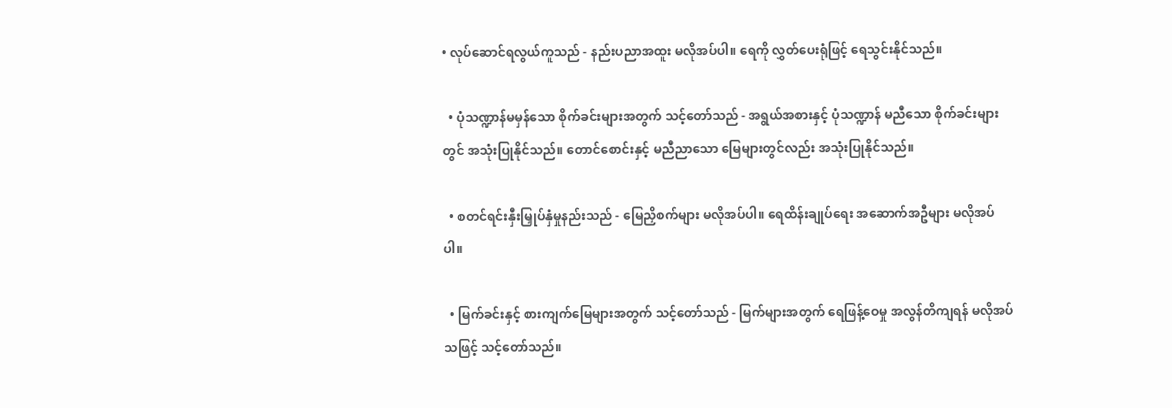• လုပ်ဆောင်ရလွယ်ကူသည် - နည်းပညာအထူး မလိုအပ်ပါ။ ရေကို လွှတ်ပေးရုံဖြင့် ရေသွင်းနိုင်သည်။

  • ပုံသဏ္ဍာန်မမှန်သော စိုက်ခင်းများအတွက် သင့်တော်သည် - အရွယ်အစားနှင့် ပုံသဏ္ဍာန် မညီသော စိုက်ခင်းများတွင် အသုံးပြုနိုင်သည်။ တောင်စောင်းနှင့် မညီညာသော မြေများတွင်လည်း အသုံးပြုနိုင်သည်။

  • စတင်ရင်းနှီးမြှုပ်နှံမှုနည်းသည် - မြေညှိစက်များ မလိုအပ်ပါ။ ရေထိန်းချုပ်ရေး အဆောက်အဦများ မလိုအပ်ပါ။

  • မြက်ခင်းနှင့် စားကျက်မြေများအတွက် သင့်တော်သည် - မြက်များအတွက် ရေဖြန့်ဝေမှု အလွန်တိကျရန် မလိုအပ်သဖြင့် သင့်တော်သည်။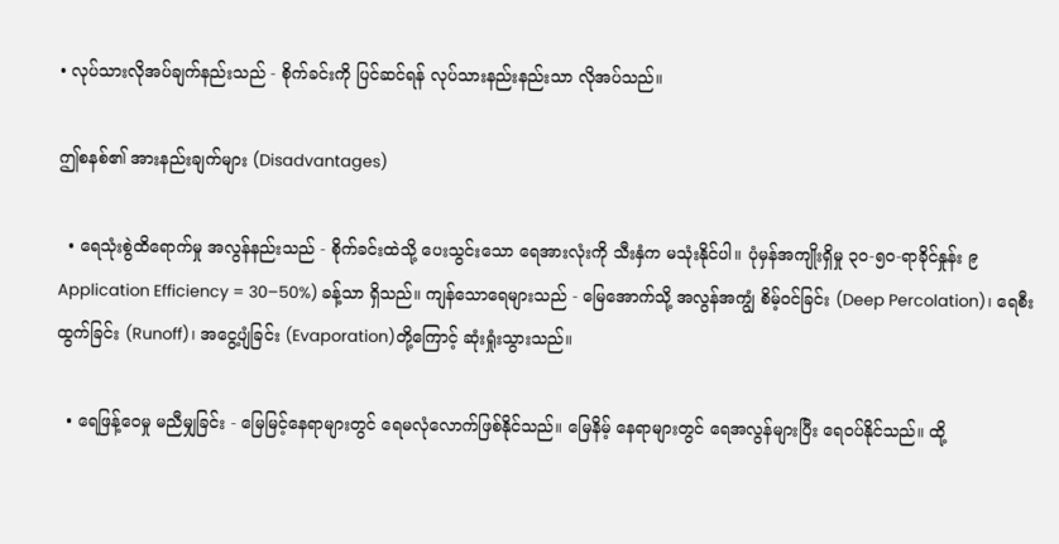• လုပ်သားလိုအပ်ချက်နည်းသည် - စိုက်ခင်းကို ပြင်ဆင်ရန် လုပ်သားနည်းနည်းသာ လိုအပ်သည်။

ဤစနစ်၏ အားနည်းချက်များ (Disadvantages)

  • ရေသုံးစွဲထိရောက်မှု အလွန်နည်းသည် - စိုက်ခင်းထဲသို့ ပေးသွင်းသော ရေအားလုံးကို သီးနှံက မသုံးနိုင်ပါ။ ပုံမှန်အကျိုးရှိမှု ၃၀-၅၀-ရာခိုင်နှုန်း ၉Application Efficiency = 30–50%) ခန့်သာ ရှိသည်။ ကျန်သောရေများသည် - မြေအောက်သို့ အလွန်အကျွံ စိမ့်ဝင်ခြင်း (Deep Percolation)၊ ရေစီးထွက်ခြင်း (Runoff)၊ အငွေ့ပျံခြင်း (Evaporation)တို့ကြောင့် ဆုံးရှုံးသွားသည်။

  • ရေဖြန့်ဝေမှု မညီမျှခြင်း - မြေမြင့်နေရာများတွင် ရေမလုံလောက်ဖြစ်နိုင်သည်။ မြေနိမ့် နေရာများတွင် ရေအလွန်များပြီး ရေဝပ်နိုင်သည်။ ထို့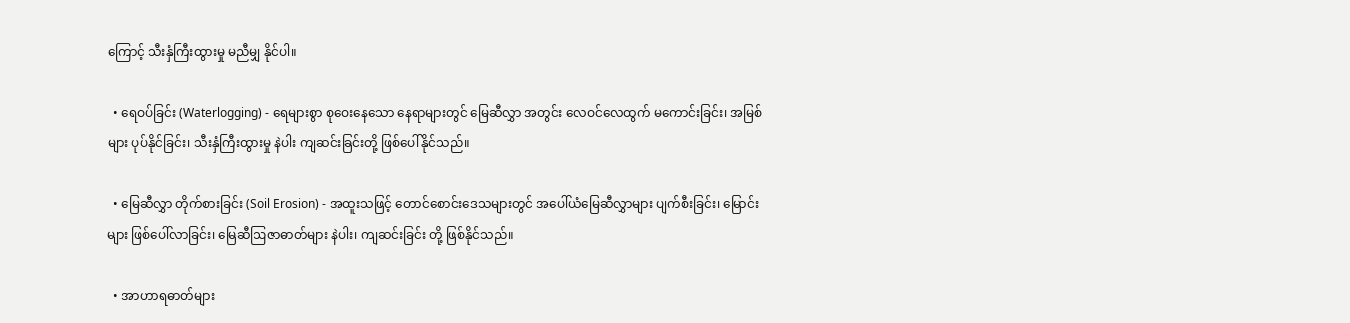ကြောင့် သီးနှံကြီးထွားမှု မညီမျှ နိုင်ပါ။

  • ရေဝပ်ခြင်း (Waterlogging) - ရေများစွာ စုဝေးနေသော နေရာများတွင် မြေဆီလွှာ အတွင်း လေဝင်လေထွက် မကောင်းခြင်း၊ အမြစ်များ ပုပ်နိုင်ခြင်း၊ သီးနှံကြီးထွားမှု နဲပါး ကျဆင်းခြင်းတို့ ဖြစ်ပေါ်နိုင်သည်။

  • မြေဆီလွှာ တိုက်စားခြင်း (Soil Erosion) - အထူးသဖြင့် တောင်စောင်းဒေသများတွင် အပေါ်ယံမြေဆီလွှာများ ပျက်စီးခြင်း၊ မြောင်းများ ဖြစ်ပေါ်လာခြင်း၊ မြေဆီဩဇာဓာတ်များ နဲပါး၊ ကျဆင်းခြင်း တို့ ဖြစ်နိုင်သည်။

  • အာဟာရဓာတ်များ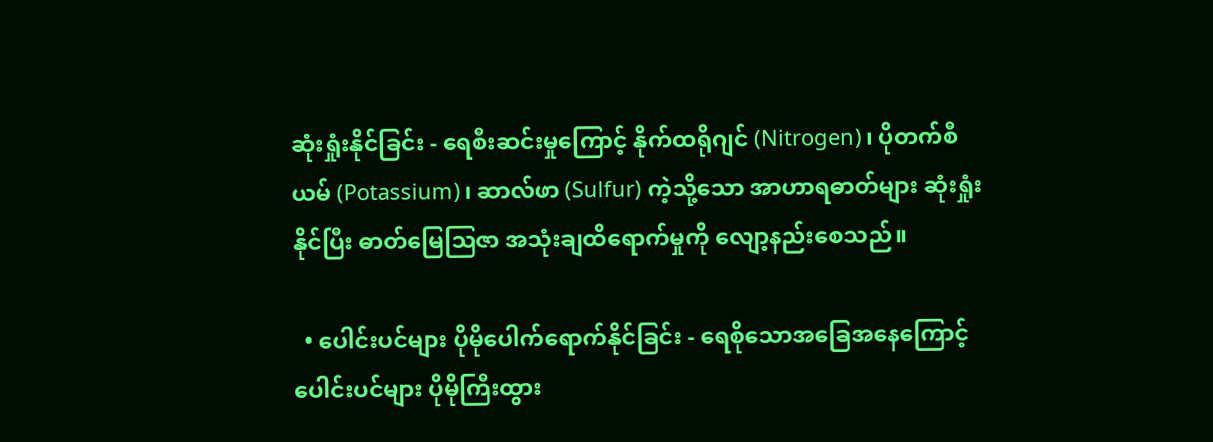ဆုံးရှုံးနိုင်ခြင်း - ရေစီးဆင်းမှုကြောင့် နိုက်ထရိုဂျင် (Nitrogen)၊ ပိုတက်စီယမ် (Potassium)၊ ဆာလ်ဖာ (Sulfur) ကဲ့သို့သော အာဟာရဓာတ်များ ဆုံးရှုံးနိုင်ပြီး ဓာတ်မြေဩဇာ အသုံးချထိရောက်မှုကို လျော့နည်းစေသည်။

  • ပေါင်းပင်များ ပိုမိုပေါက်ရောက်နိုင်ခြင်း - ရေစိုသောအခြေအနေကြောင့် ပေါင်းပင်များ ပိုမိုကြီးထွား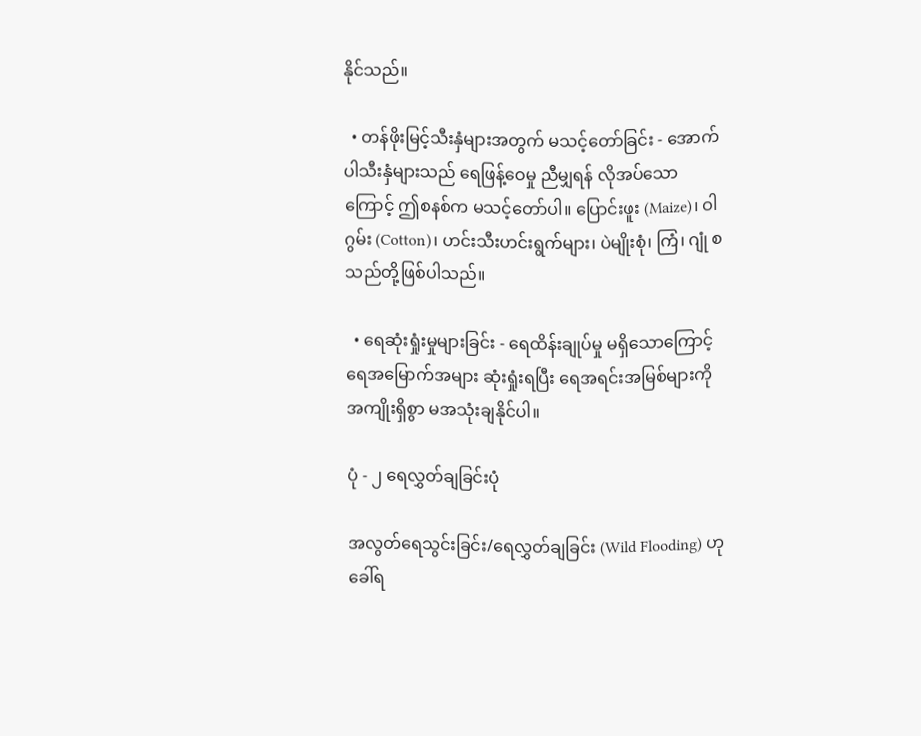နိုင်သည်။

  • တန်ဖိုးမြင့်သီးနှံများအတွက် မသင့်တော်ခြင်း - အောက်ပါသီးနှံများသည် ရေဖြန့်ဝေမှု ညီမျှရန် လိုအပ်သောကြောင့် ဤစနစ်က မသင့်တော်ပါ။ ပြောင်းဖူး (Maize)၊ ဝါဂွမ်း (Cotton)၊ ဟင်းသီးဟင်းရွက်များ၊ ပဲမျိုးစုံ၊ ကြံ၊ ဂျုံ စသည်တို့ဖြစ်ပါသည်။

  • ရေဆုံးရှုံးမှုများခြင်း - ရေထိန်းချုပ်မှု မရှိသောကြောင့် ရေအမြောက်အများ ဆုံးရှုံးရပြီး ရေအရင်းအမြစ်များကို အကျိုးရှိစွာ မအသုံးချနိုင်ပါ။

ပုံ - ၂ ရေလွှတ်ချခြင်းပုံ

အလွတ်ရေသွင်းခြင်း/ရေလွှတ်ချခြင်း (Wild Flooding) ဟု ခေါ်ရ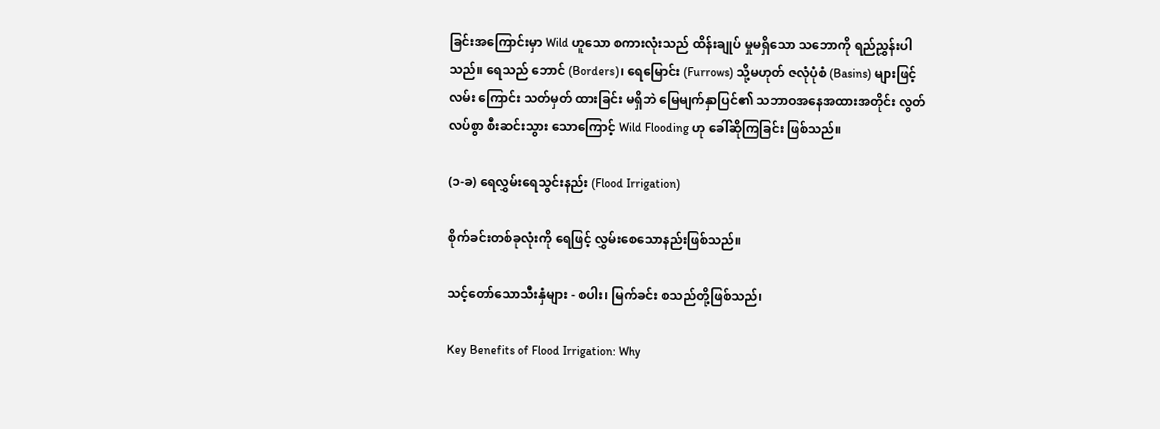ခြင်းအကြောင်းမှာ Wild ဟူသော စကားလုံးသည် ထိန်းချုပ် မှုမရှိသော သဘောကို ရည်ညွှန်းပါသည်။ ရေသည် ဘောင် (Borders)၊ ရေမြောင်း (Furrows) သို့မဟုတ် ဇလုံပုံစံ (Basins) များဖြင့် လမ်း ကြောင်း သတ်မှတ် ထားခြင်း မရှိဘဲ မြေမျက်နှာပြင်၏ သဘာဝအနေအထားအတိုင်း လွတ်လပ်စွာ စီးဆင်းသွား သောကြောင့် Wild Flooding ဟု ခေါ်ဆိုကြခြင်း ဖြစ်သည်။

(၁-ခ) ရေလွှမ်းရေသွင်းနည်း (Flood Irrigation)

စိုက်ခင်းတစ်ခုလုံးကို ရေဖြင့် လွှမ်းစေသောနည်းဖြစ်သည်။

သင့်တော်သောသီးနှံများ - စပါး၊ မြက်ခင်း စသည်တို့ဖြစ်သည်၊

Key Benefits of Flood Irrigation: Why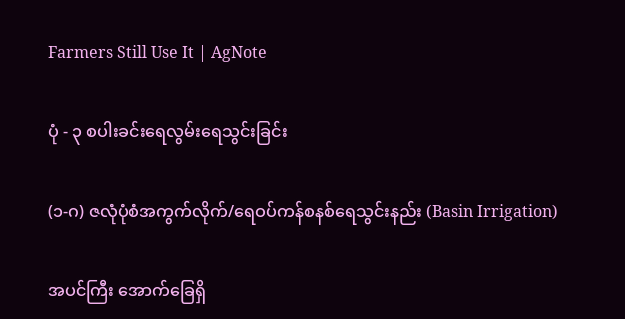Farmers Still Use It | AgNote

ပုံ - ၃ စပါးခင်းရေလွမ်းရေသွင်းခြင်း

(၁-ဂ) ဇလုံပုံစံအကွက်လိုက်/ရေဝပ်ကန်စနစ်ရေသွင်းနည်း (Basin Irrigation)

အပင်ကြီး အောက်ခြေရှိ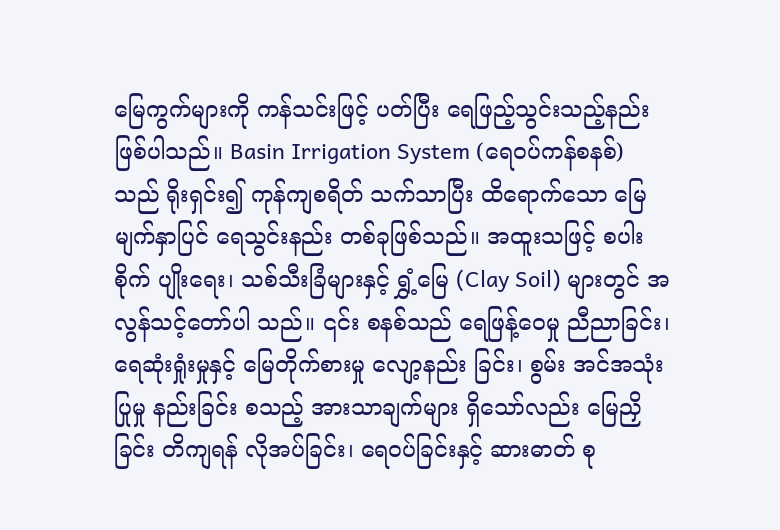မြေကွက်များကို ကန်သင်းဖြင့် ပတ်ပြီး ရေဖြည့်သွင်းသည့်နည်း ဖြစ်ပါသည်။ Basin Irrigation System (ရေဝပ်ကန်စနစ်) သည် ရိုးရှင်း၍ ကုန်ကျစရိတ် သက်သာပြီး ထိရောက်သော မြေမျက်နှာပြင် ရေသွင်းနည်း တစ်ခုဖြစ်သည်။ အထူးသဖြင့် စပါးစိုက် ပျိုးရေး၊ သစ်သီးခြံများနှင့် ရွှံ့မြေ (Clay Soil) များတွင် အလွန်သင့်တော်ပါ သည်။ ၎င်း စနစ်သည် ရေဖြန့်ဝေမှု ညီညာခြင်း၊ ရေဆုံးရှုံးမှုနှင့် မြေတိုက်စားမှု လျော့နည်း ခြင်း၊ စွမ်း အင်အသုံးပြုမှု နည်းခြင်း စသည့် အားသာချက်များ ရှိသော်လည်း မြေညှိခြင်း တိကျရန် လိုအပ်ခြင်း၊ ရေဝပ်ခြင်းနှင့် ဆားဓာတ် စု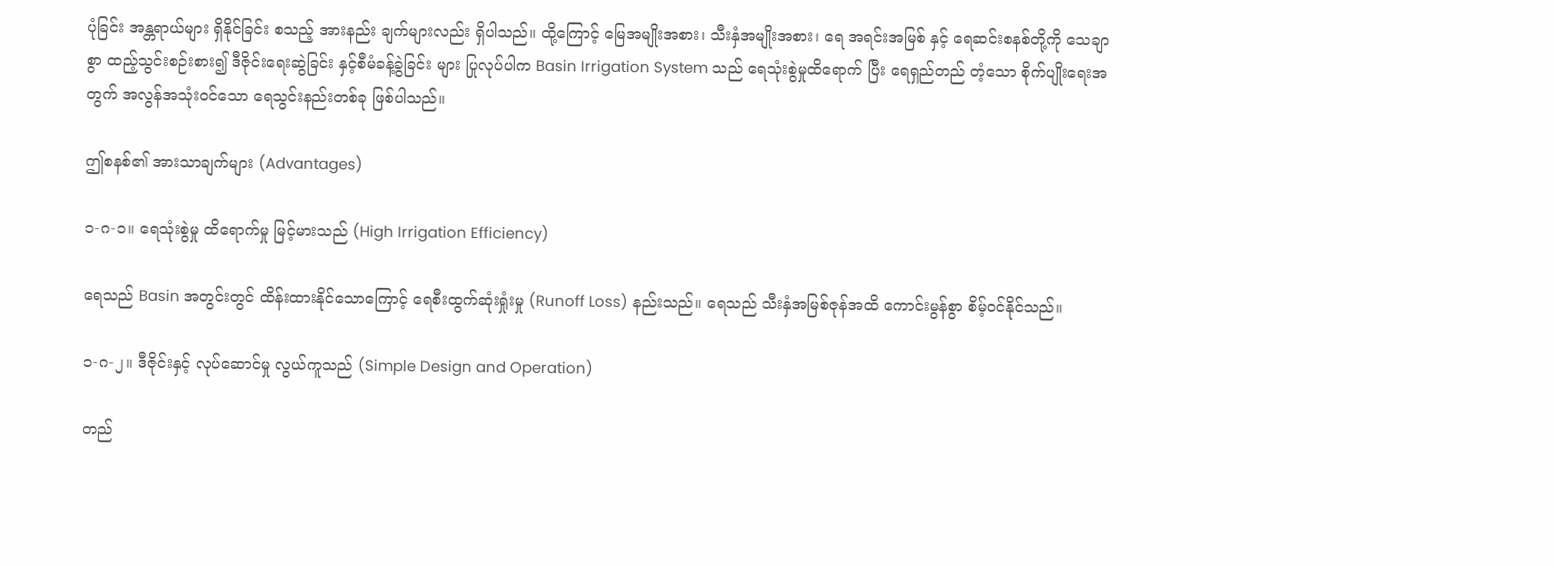ပုံခြင်း အန္တရာယ်များ ရှိနိုင်ခြင်း စသည့် အားနည်း ချက်များလည်း ရှိပါသည်။ ထို့ကြောင့် မြေအမျိုးအစား၊ သီးနှံအမျိုးအစား၊ ရေ အရင်းအမြစ် နှင့် ရေဆင်းစနစ်တို့ကို သေချာစွာ ထည့်သွင်းစဉ်းစား၍ ဒီဇိုင်းရေးဆွဲခြင်း နှင့်စီမံခန့်ခွဲခြင်း များ ပြုလုပ်ပါက Basin Irrigation System သည် ရေသုံးစွဲမှုထိရောက် ပြီး ရေရှည်တည် တံ့သော စိုက်ပျိုးရေးအတွက် အလွန်အသုံးဝင်သော ရေသွင်းနည်းတစ်ခု ဖြစ်ပါသည်။

ဤစနစ်၏ အားသာချက်များ (Advantages)

၁-ဂ-၁။ ရေသုံးစွဲမှု ထိရောက်မှု မြင့်မားသည် (High Irrigation Efficiency)

ရေသည် Basin အတွင်းတွင် ထိန်းထားနိုင်သောကြောင့် ရေစီးထွက်ဆုံးရှုံးမှု (Runoff Loss) နည်းသည်။ ရေသည် သီးနှံအမြစ်ဇုန်အထိ ကောင်းမွန်စွာ စိမ့်ဝင်နိုင်သည်။

၁-ဂ-၂။ ဒီဇိုင်းနှင့် လုပ်ဆောင်မှု လွယ်ကူသည် (Simple Design and Operation)

တည်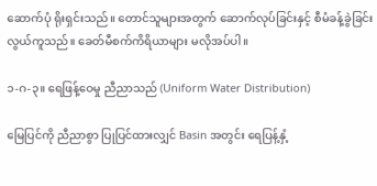ဆောက်ပုံ ရိုးရှင်းသည်။ တောင်သူများအတွက် ဆောက်လုပ်ခြင်းနှင့် စီမံခန့်ခွဲခြင်း လွယ်ကူသည်။ ခေတ်မီစက်ကိရိယာများ မလိုအပ်ပါ။

၁-ဂ-၃။ ရေဖြန့်ဝေမှု ညီညာသည် (Uniform Water Distribution)

မြေပြင်ကို ညီညာစွာ ပြုပြင်ထားလျှင် Basin အတွင်း ရေပြန့်နှံ့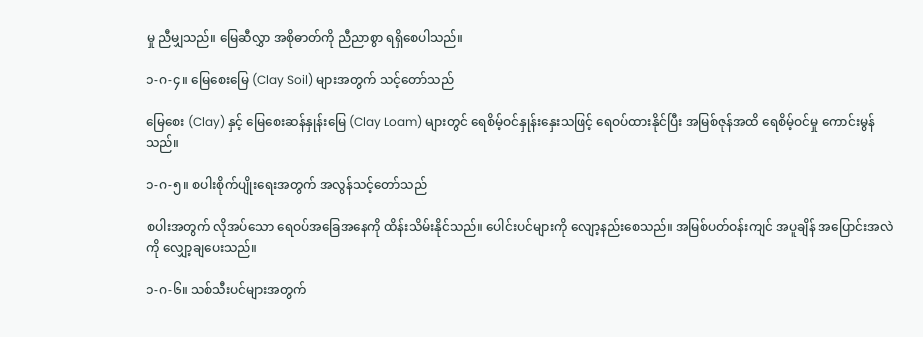မှု ညီမျှသည်။ မြေဆီလွှာ အစိုဓာတ်ကို ညီညာစွာ ရရှိစေပါသည်။

၁-ဂ-၄။ မြေစေးမြေ (Clay Soil) များအတွက် သင့်တော်သည်

မြေစေး (Clay) နှင့် မြေစေးဆန်နှုန်းမြေ (Clay Loam) များတွင် ရေစိမ့်ဝင်နှုန်းနှေးသဖြင့် ရေဝပ်ထားနိုင်ပြီး အမြစ်ဇုန်အထိ ရေစိမ့်ဝင်မှု ကောင်းမွန်သည်။

၁-ဂ-၅။ စပါးစိုက်ပျိုးရေးအတွက် အလွန်သင့်တော်သည်

စပါးအတွက် လိုအပ်သော ရေဝပ်အခြေအနေကို ထိန်းသိမ်းနိုင်သည်။ ပေါင်းပင်များကို လျော့နည်းစေသည်။ အမြစ်ပတ်ဝန်းကျင် အပူချိန် အပြောင်းအလဲကို လျှော့ချပေးသည်။

၁-ဂ-၆။ သစ်သီးပင်များအတွက်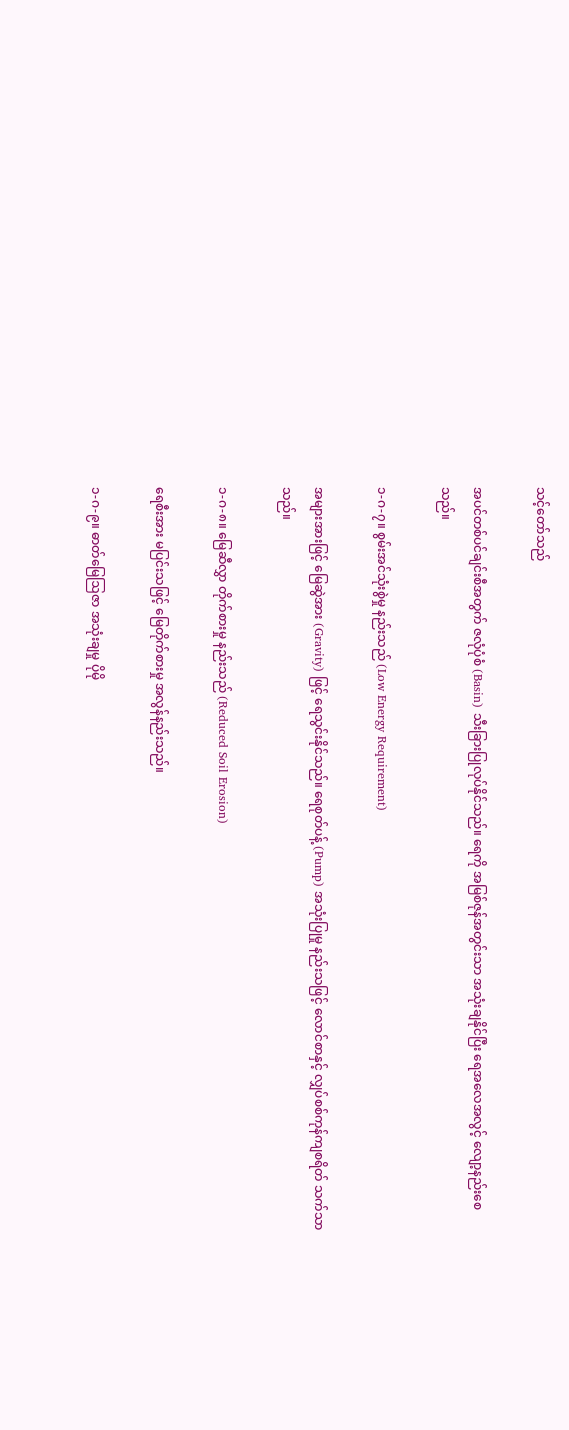သင့်တော်သည်

အပင်တစ်ပင်ချင်းစီအတွက် ဇလုံပုံစံ (Basin) သီးခြားပြုလုပ်နိုင်သည်။ ရေကို အမြစ်ဇုန်အတွင်းသာ အသုံးချနိုင်ပြီး ရေအလေအလွင့် လျော့နည်းစေသည်။

၁-ဂ-၇။ စွမ်းအင်သုံးစွဲမှု နည်းသည် (Low Energy Requirement)

အများအားဖြင့် မြေဆွဲအား (Gravity) ဖြင့် ရေသွင်းနိုင်သည်။ ရေစုတ်ပန့် (Pump) အသုံးပြုမှု နည်းသဖြင့် လောင်စာနှင့် လျှပ်စစ်ကုန်ကျစရိတ် သက်သာသည်။

၁-ဂ-၈။ မြေဆီလွှာ တိုက်စားမှု နည်းသည် (Reduced Soil Erosion)

ရေစီးအား မပြင်းသဖြင့် မြေတိုက်စားမှု အလွန်နည်းသည်။

၁-ဂ-၉။ ဓာတ်မြေဩဇာ အသုံးချမှု ပိုမို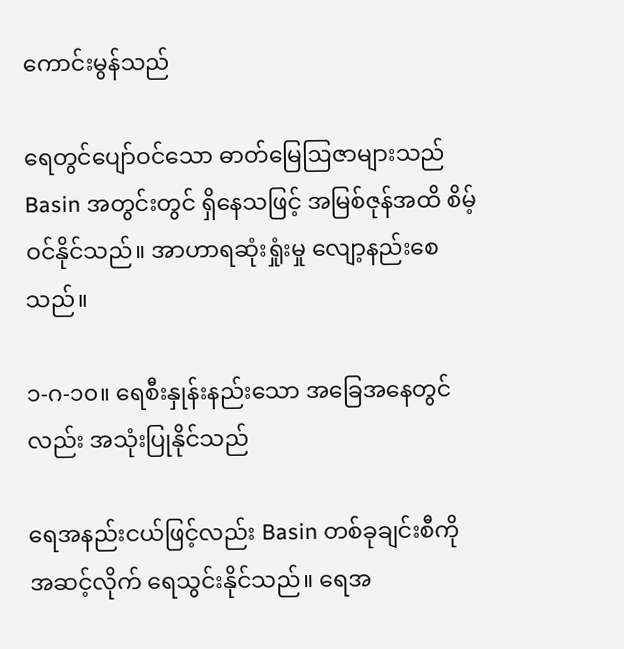ကောင်းမွန်သည်

ရေတွင်ပျော်ဝင်သော ဓာတ်မြေဩဇာများသည် Basin အတွင်းတွင် ရှိနေသဖြင့် အမြစ်ဇုန်အထိ စိမ့်ဝင်နိုင်သည်။ အာဟာရဆုံးရှုံးမှု လျော့နည်းစေသည်။

၁-ဂ-၁၀။ ရေစီးနှုန်းနည်းသော အခြေအနေတွင်လည်း အသုံးပြုနိုင်သည်

ရေအနည်းငယ်ဖြင့်လည်း Basin တစ်ခုချင်းစီကို အဆင့်လိုက် ရေသွင်းနိုင်သည်။ ရေအ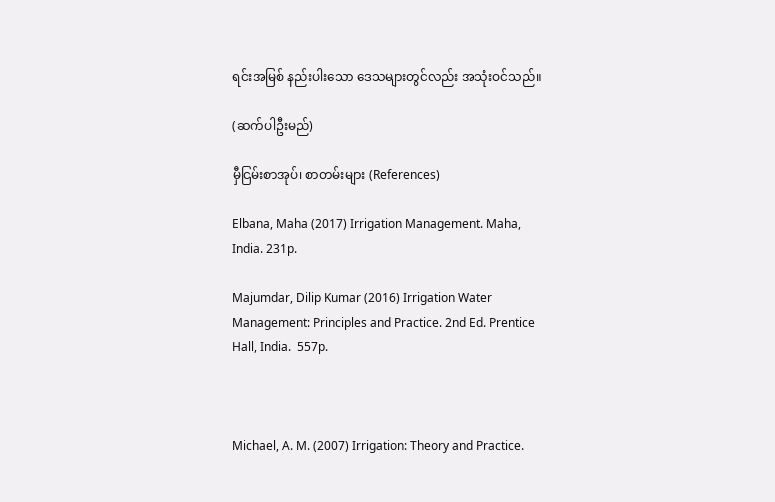ရင်းအမြစ် နည်းပါးသော ဒေသများတွင်လည်း အသုံးဝင်သည်။

(ဆက်ပါဦးမည်)

မှီငြမ်းစာအုပ်၊ စာတမ်းများ (References)

Elbana, Maha (2017) Irrigation Management. Maha, India. 231p.

Majumdar, Dilip Kumar (2016) Irrigation Water Management: Principles and Practice. 2nd Ed. Prentice Hall, India.  557p.



Michael, A. M. (2007) Irrigation: Theory and Practice.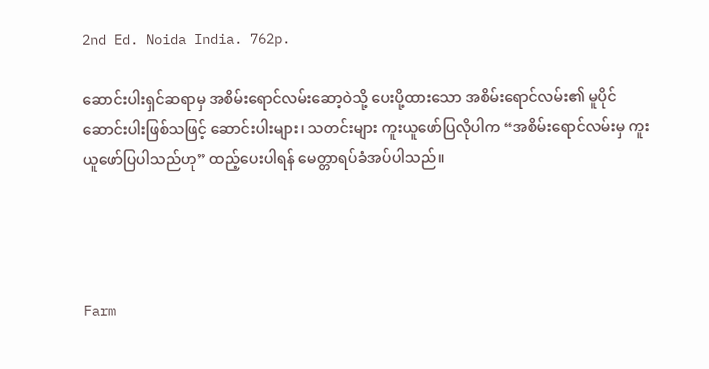2nd Ed. Noida India. 762p.

ဆောင်းပါးရှင်ဆရာမှ အစိမ်းရောင်လမ်းဆော့ဝဲသို့ ပေးပို့ထားသော အစိမ်းရောင်လမ်း၏ မူပိုင်ဆောင်းပါးဖြစ်သဖြင့် ဆောင်းပါးများ၊ သတင်းများ ကူးယူဖော်ပြလိုပါက “အစိမ်းရောင်လမ်းမှ ကူးယူဖော်ပြပါသည်ဟု” ထည့်ပေးပါရန် မေတ္တာရပ်ခံအပ်ပါသည်။




Farm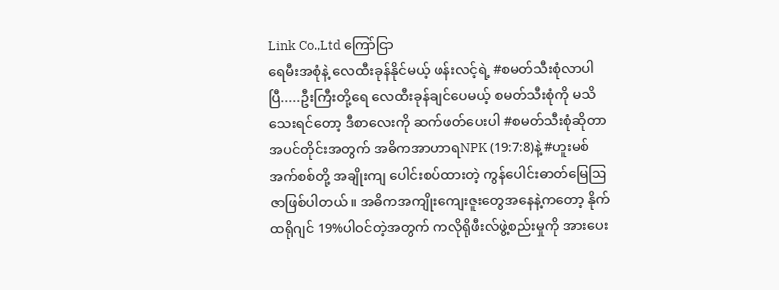Link Co.,Ltd ကြော်ငြာ
ရေမီးအစုံနဲ့ လေထီးခုန်နိုင်မယ့် ဖန်းလင့်ရဲ့ #စမတ်သီးစုံလာပါပြီ.....ဦးကြီးတို့ရေ ‌လေထီးခုန်ချင်ပေမယ့် စမတ်သီးစုံကို မသိသေးရင်တော့ ဒီစာလေးကို ဆက်ဖတ်‌ပေးပါ #စမတ်သီးစုံဆိုတာ အပင်တိုင်းအတွက် အဓိကအာဟာရNPK (19:7:8)နဲ့ #ဟူးမစ်အက်စစ်တို့ အချိုးကျ ပေါင်းစပ်ထားတဲ့ ကွန်ပေါင်းဓာတ်မြေဩဇာဖြစ်ပါတယ်။ အဓိကအကျိုးကျေးဇူးတွေအနေနဲ့ကတော့ နိုက်ထရိုဂျင် 19%ပါဝင်တဲ့အတွက် ကလိုရိုဖီးလ်ဖွဲ့စည်းမှုကို အားပေး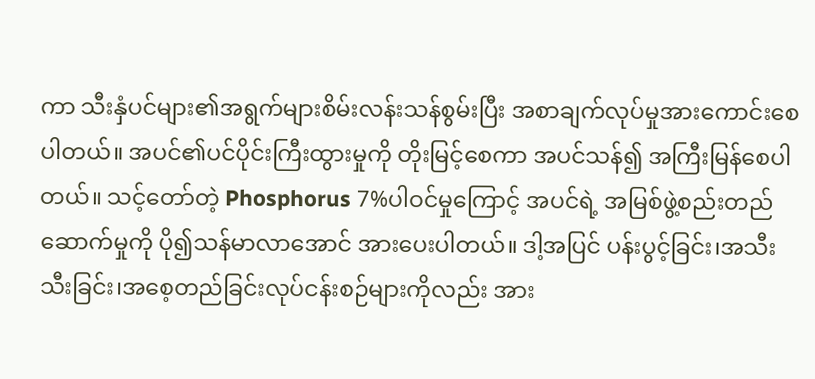ကာ သီးနှံပင်များ၏အရွက်များစိမ်းလန်းသန်စွမ်းပြီး အစာချက်လုပ်မှုအားကောင်းစေပါတယ်။ အပင်၏ပင်ပိုင်းကြီးထွားမှုကို တိုးမြင့်စေကာ အပင်သန်၍ အကြီးမြန်စေပါတယ်။ သင့်တော်တဲ့ Phosphorus 7%ပါဝင်မှုကြောင့် အပင်ရဲ့ အမြစ်ဖွဲ့စည်းတည်ဆောက်မှုကို ပို၍သန်မာလာအောင် အားပေးပါတယ်။ ဒါ့အပြင် ပန်းပွင့်ခြင်း၊အသီးသီးခြင်း၊အစေ့တည်ခြင်းလုပ်ငန်းစဉ်များကိုလည်း အား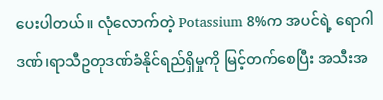ပေးပါတယ်။ လုံလောက်တဲ့ Potassium 8%က အပင်ရဲ့ ရောဂါဒဏ်၊ရာသီဥတုဒဏ်ခံနိုင်ရည်ရှိမှုကို မြင့်တက်စေပြီး အသီးအ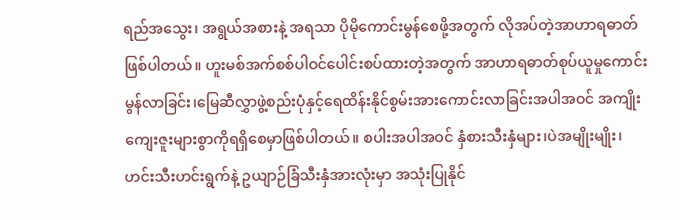ရည်အသွေး၊ အရွယ်အစားနဲ့ အရသာ ပိုမိုကောင်းမွန်စေဖို့အတွက် လိုအပ်တဲ့အာဟာရဓာတ်ဖြစ်ပါတယ်။ ဟူးမစ်အက်စစ်ပါဝင်ပေါင်းစပ်ထားတဲ့အတွက် အာဟာရဓာတ်စုပ်ယူမှုကောင်းမွန်လာခြင်း၊မြေဆီလွှာဖွဲ့စည်းပုံနှင့်ရေထိန်းနိုင်စွမ်းအားကောင်းလာခြင်းအပါအဝင် အကျိုးကျေးဇူးများစွာကိုရရှိစေမှာဖြစ်ပါတယ်။ စပါးအပါအဝင် နှံစားသီးနှံများ၊ပဲအမျိုးမျိုး၊ဟင်းသီးဟင်းရွက်နဲ့ ဥယျာဉ်ခြံသီးနှံအားလုံးမှာ အသုံးပြုနိုင်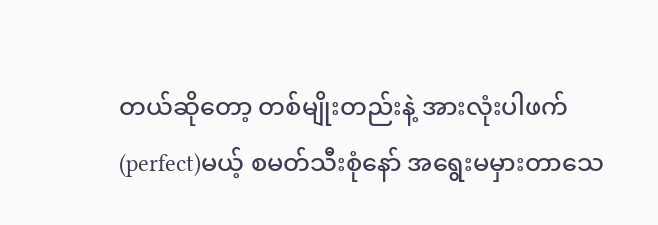တယ်ဆိုတော့ တစ်မျိုးတည်းနဲ့ အားလုံးပါဖက်(perfect)မယ့် စမတ်သီးစုံနော် အရွေးမမှားတာသေ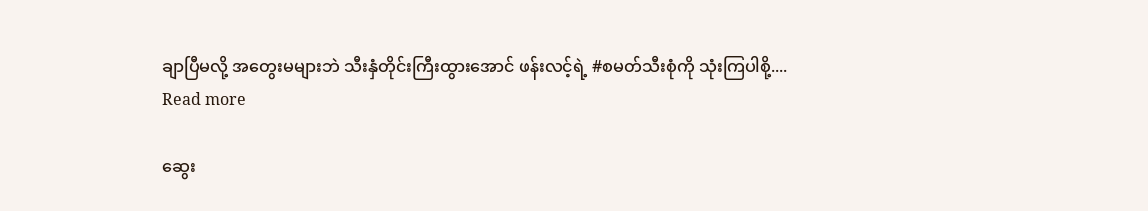ချာပြီမလို့ အတွေးမများဘဲ သီးနှံတိုင်းကြီးထွားအောင် ဖန်းလင့်ရဲ့ #စမတ်သီးစုံကို သုံးကြပါစို့....
Read more

ဆွေး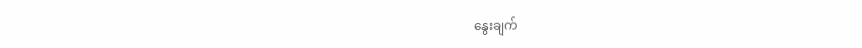နွေးချက်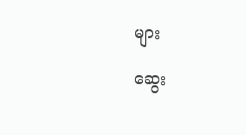များ

ဆွေး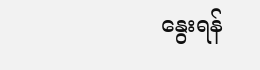နွေးရန်